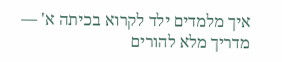איך מלמדים ילד לקרוא בכיתה א' — מדריך מלא להורים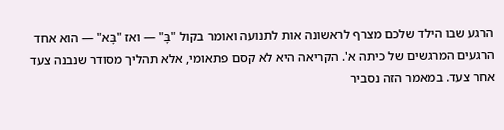הרגע שבו הילד שלכם מצרף לראשונה אות לתנועה ואומר בקול "בָּ" — ואז "בָּא" — הוא אחד הרגעים המרגשים של כיתה א'. הקריאה היא לא קסם פתאומי, אלא תהליך מסודר שנבנה צעד אחר צעד. במאמר הזה נסביר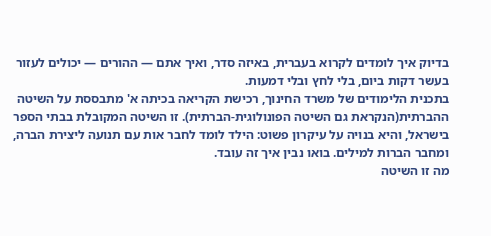בדיוק איך לומדים לקרוא בעברית, באיזה סדר, ואיך אתם — ההורים — יכולים לעזור בעשר דקות ביום, בלי לחץ ובלי דמעות.
בתכנית הלימודים של משרד החינוך, רכישת הקריאה בכיתה א' מתבססת על השיטה ההברתית(הנקראת גם השיטה הפונולוגית-הברתית). זו השיטה המקובלת בבתי הספר בישראל, והיא בנויה על עיקרון פשוט: הילד לומד לחבר אות עם תנועה ליצירת הברה, ומחבר הברות למילים. בואו נבין איך זה עובד.
מה זו השיטה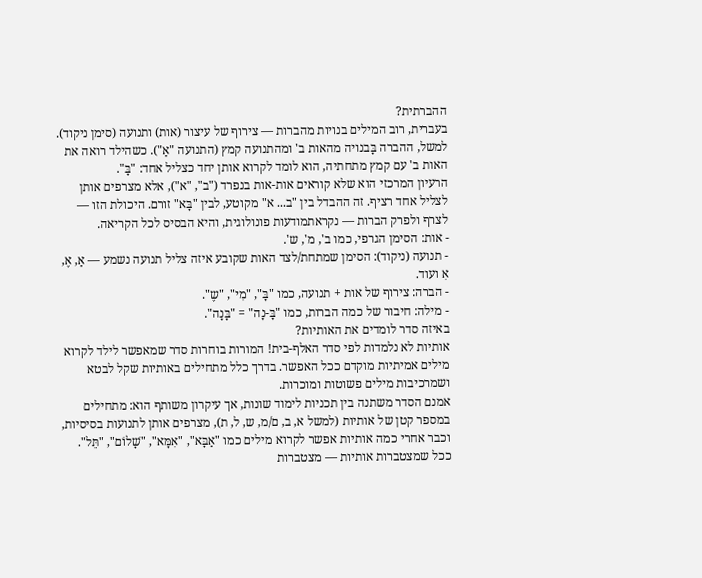ההברתית?
בעברית, רוב המילים בנויות מהברות — צירוף של עיצור (אות) ותנועה (סימן ניקוד). למשל, ההברה בָּבנויה מהאות ב' ומהתנועה קמץ (התנועה "אַ"). כשהילד רואה את האות ב' עם קמץ מתחתיה, הוא לומד לקרוא אותן יחד כצליל אחד: "בָּ".
הרעיון המרכזי הוא שלא קוראים אות-אות בנפרד ("ב", "א"), אלא מצרפים אותן לצליל אחד רציף. זה ההבדל בין "ב... א" מקוטע, לבין "בָּא" זורם. היכולת הזו — לצרף ולפרק הברות — נקראתמודעות פונולוגית, והיא הבסיס לכל הקריאה.
- אות: הסימן הגרפי, כמו ב', מ', ש'.
- תנועה (ניקוד): הסימן שמתחת/לצד האות שקובע איזה צליל תנועה נשמע — אַ, אֶ, אִ ועוד.
- הברה: צירוף של אות + תנועה, כמו "בָּ", "מִי", "שֶ".
- מילה: חיבור של כמה הברות, כמו "בָּ-נָה" = "בָּנָה".
באיזה סדר לומדים את האותיות?
אותיות לא נלמדות לפי סדר האלף-בית! המורות בוחרות סדר שמאפשר לילד לקרוא מילים אמיתיות מוקדם ככל האפשר. בדרך כלל מתחילים באותיות שקל לבטא ושמרכיבות מילים פשוטות ומוכרות.
אמנם הסדר משתנה בין תכניות לימוד שונות, אך עיקרון משותף הוא: מתחילים במספר קטן של אותיות (למשל א, ב, ם/מ, ש, ל, ת), מצרפים אותן לתנועות בסיסיות, וכבר אחרי כמה אותיות אפשר לקרוא מילים כמו "אַבָּא", "אִמָּא", "שָׁלוֹם", "תֵּל". ככל שמצטברות אותיות — מצטברות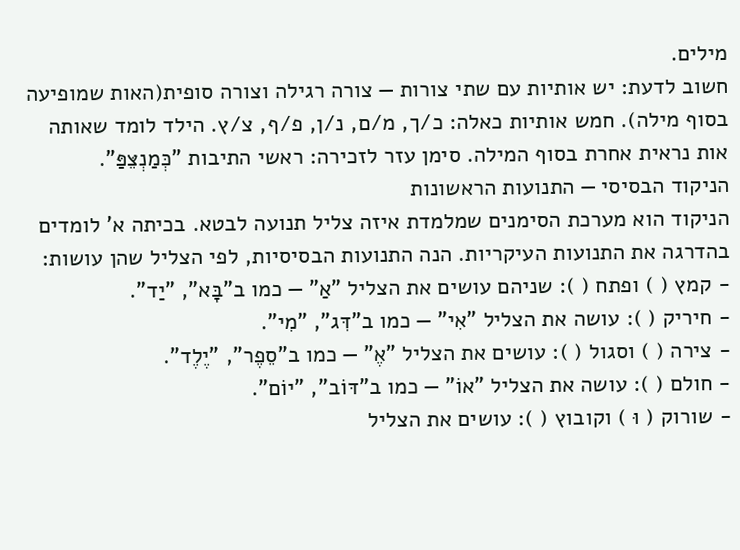מילים.
חשוב לדעת: יש אותיות עם שתי צורות — צורה רגילה וצורה סופית(האות שמופיעה בסוף מילה). חמש אותיות כאלה: כ/ך, מ/ם, נ/ן, פ/ף, צ/ץ. הילד לומד שאותה אות נראית אחרת בסוף המילה. סימן עזר לזכירה: ראשי התיבות "כְּמַנְצֵּפַּ".
הניקוד הבסיסי — התנועות הראשונות
הניקוד הוא מערכת הסימנים שמלמדת איזה צליל תנועה לבטא. בכיתה א' לומדים בהדרגה את התנועות העיקריות. הנה התנועות הבסיסיות, לפי הצליל שהן עושות:
- קמץ ( ) ופתח ( ): שניהם עושים את הצליל "אַ" — כמו ב"בָּא", "יַד".
- חיריק ( ): עושה את הצליל "אִי" — כמו ב"דִּג", "מִי".
- צירה ( ) וסגול ( ): עושים את הצליל "אֶ" — כמו ב"סֵפֶר", "יֶלֶד".
- חולם ( ): עושה את הצליל "אוֹ" — כמו ב"דּוֹב", "יוֹם".
- שורוק ( וּ ) וקובוץ ( ): עושים את הצליל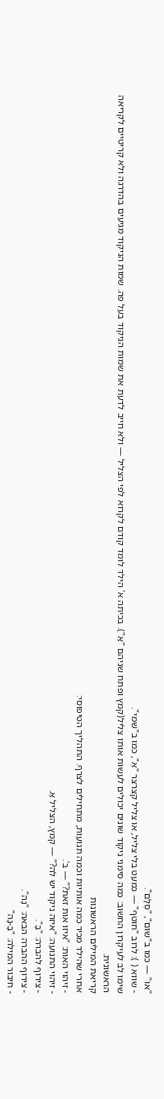"אוּ" — כמו ב"שׁוּם", "סֻלָּם".
- שווא ( ): לרוב "חוטף" — כמעט בלי צליל, או צליל קצרצר "אֶ", כמו ב"שְׁמִי".
שימו לב לעיקרון החשוב: כמה סימני ניקוד שונים יכולים לעשות אותו צליל(קמץ ופתח שניהם "אַ"). בכיתה א' הילד לומד קודם לקרוא לפי הצליל — ולא חייב לדעת את שמות הניקוד בעל פה. שמות הניקוד מגיעים בהדרגה ולא קריטיים לקריאה הראשונית.
קריאת המילים הראשונות
אחרי שהילד מכיר כמה אותיות וכמה תנועות, מתחילים לצרף. התהליך הטיפוסי:
- זיהוי האות: "איזו אות זאת?" — ב'.
- זיהוי התנועה: "איזה ניקוד יש לה?" — קמץ, הצליל אַ.
- צירוף להברה: "בָּ".
- צירוף ההברה הבאה: "נָה".
- חיבור המילה: "בָּ-נָה"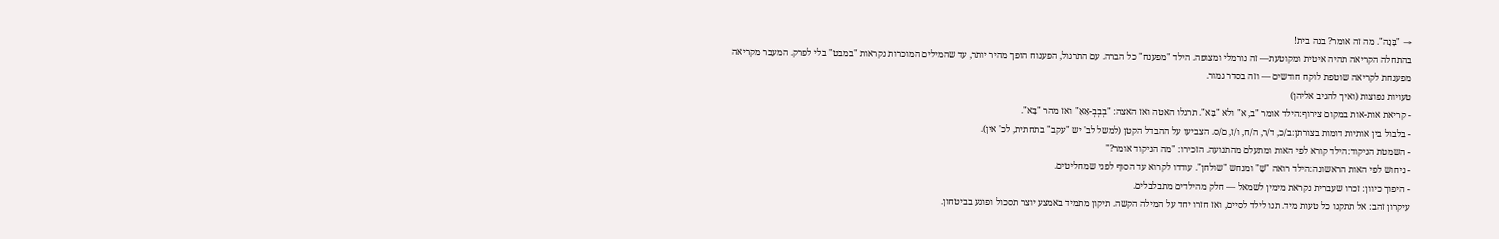→ "בָּנָה". מה זה אומר? בנה בית!
בהתחלה הקריאה תהיה איטית ומקוטעת— זה נורמלי ומצופה. הילד "מפענח" כל הברה. עם התרגול, הפענוח הופך מהיר יותר, עד שהמילים המוכרות נקראות "במבט" בלי לפרק. המעבר מקריאה מפענחת לקריאה שוטפת לוקח חודשים — וזה בסדר גמור.
טעויות נפוצות (ואיך להגיב אליהן)
- קריאת אות-אות במקום צירוף:הילד אומר "ב, א" ולא "בָּא". תרגלו האטה ואז האצה: "בְבְבְ-אַאַ" ואז מהר "בָּא".
- בלבול בין אותיות דומות בצורתן:ב/כ, ד/ר, ה/ח, ו/ז, ם/ס. הצביעו על ההבדל הקטן (למשל לב' יש "עקב" בתחתית, לכ' אין).
- השמטת הניקוד:הילד קורא לפי האות ומתעלם מהתנועה. הזכירו: "מה הניקוד אומר?"
- ניחוש לפי האות הראשונה:הילד רואה "שָׁ" ומנחש "שולחן". עודדו לקרוא עד הסוף לפני שמחליטים.
- היפוך כיוון: זכרו שעברית נקראת מימין לשמאל — חלק מהילדים מתבלבלים.
עיקרון זהב: אל תתקנו כל טעות מיד. תנו לילד לסיים, ואז חזרו יחד על המילה הקשה. תיקון מתמיד באמצע יוצר תסכול ופוגע בביטחון.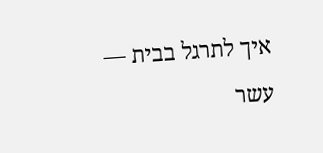איך לתרגל בבית — עשר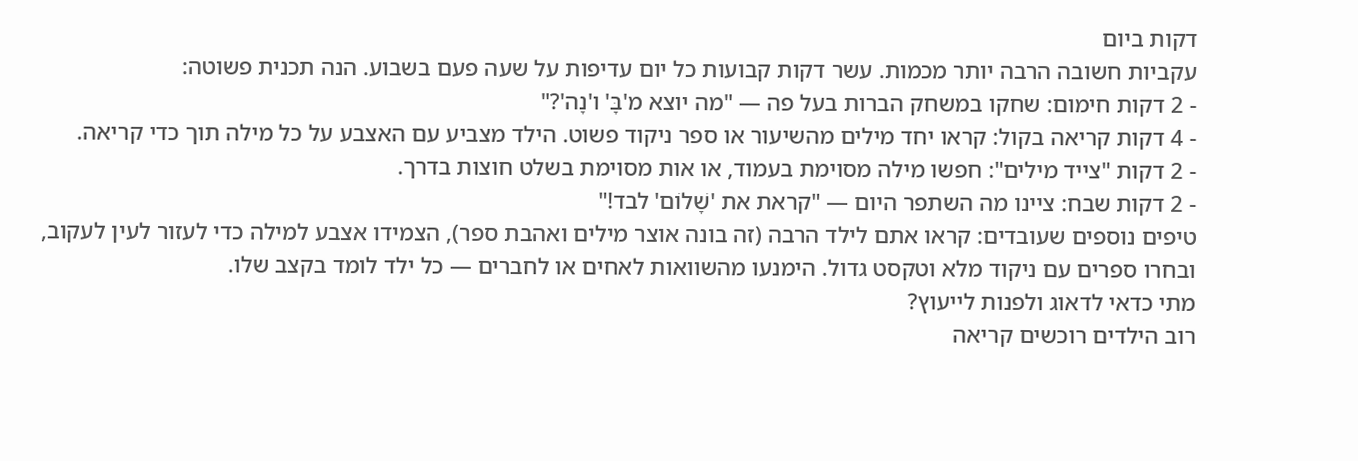דקות ביום
עקביות חשובה הרבה יותר מכמות. עשר דקות קבועות כל יום עדיפות על שעה פעם בשבוע. הנה תכנית פשוטה:
- 2 דקות חימום: שחקו במשחק הברות בעל פה — "מה יוצא מ'בָּ' ו'נָה'?"
- 4 דקות קריאה בקול: קראו יחד מילים מהשיעור או ספר ניקוד פשוט. הילד מצביע עם האצבע על כל מילה תוך כדי קריאה.
- 2 דקות "צייד מילים": חפשו מילה מסוימת בעמוד, או אות מסוימת בשלט חוצות בדרך.
- 2 דקות שבח: ציינו מה השתפר היום — "קראת את 'שָׁלוֹם' לבד!"
טיפים נוספים שעובדים: קראו אתם לילד הרבה (זה בונה אוצר מילים ואהבת ספר), הצמידו אצבע למילה כדי לעזור לעין לעקוב, ובחרו ספרים עם ניקוד מלא וטקסט גדול. הימנעו מהשוואות לאחים או לחברים — כל ילד לומד בקצב שלו.
מתי כדאי לדאוג ולפנות לייעוץ?
רוב הילדים רוכשים קריאה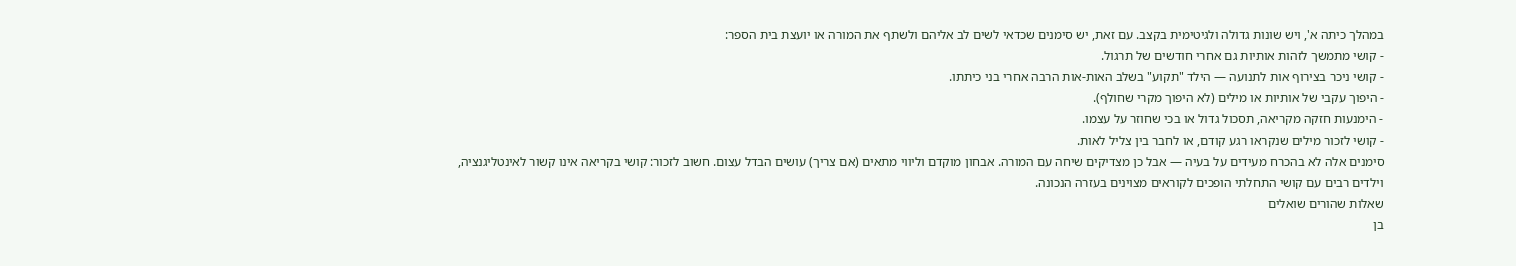במהלך כיתה א', ויש שונות גדולה ולגיטימית בקצב. עם זאת, יש סימנים שכדאי לשים לב אליהם ולשתף את המורה או יועצת בית הספר:
- קושי מתמשך לזהות אותיות גם אחרי חודשים של תרגול.
- קושי ניכר בצירוף אות לתנועה — הילד "תקוע" בשלב האות-אות הרבה אחרי בני כיתתו.
- היפוך עקבי של אותיות או מילים (לא היפוך מקרי שחולף).
- הימנעות חזקה מקריאה, תסכול גדול או בכי שחוזר על עצמו.
- קושי לזכור מילים שנקראו רגע קודם, או לחבר בין צליל לאות.
סימנים אלה לא בהכרח מעידים על בעיה — אבל כן מצדיקים שיחה עם המורה. אבחון מוקדם וליווי מתאים (אם צריך) עושים הבדל עצום. חשוב לזכור: קושי בקריאה אינו קשור לאינטליגנציה, וילדים רבים עם קושי התחלתי הופכים לקוראים מצוינים בעזרה הנכונה.
שאלות שהורים שואלים
בן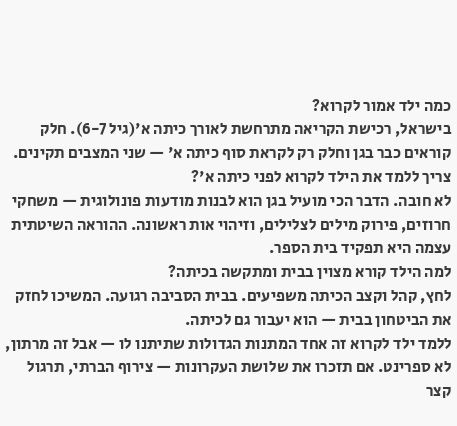כמה ילד אמור לקרוא?
בישראל, רכישת הקריאה מתרחשת לאורך כיתה א'(גיל 6-7). חלק קוראים כבר בגן וחלק רק לקראת סוף כיתה א' — שני המצבים תקינים.
צריך ללמד את הילד לקרוא לפני כיתה א'?
לא חובה. הדבר הכי מועיל בגן הוא לבנות מודעות פונולוגית — משחקי חרוזים, פירוק מילים לצלילים, וזיהוי אות ראשונה. ההוראה השיטתית עצמה היא תפקיד בית הספר.
למה הילד קורא מצוין בבית ומתקשה בכיתה?
לחץ, קהל וקצב הכיתה משפיעים. בבית הסביבה רגועה. המשיכו לחזק את הביטחון בבית — הוא יעבור גם לכיתה.
ללמד ילד לקרוא זה אחד המתנות הגדולות שתיתנו לו — אבל זה מרתון, לא ספרינט. אם תזכרו את שלושת העקרונות — צירוף הברתי, תרגול קצר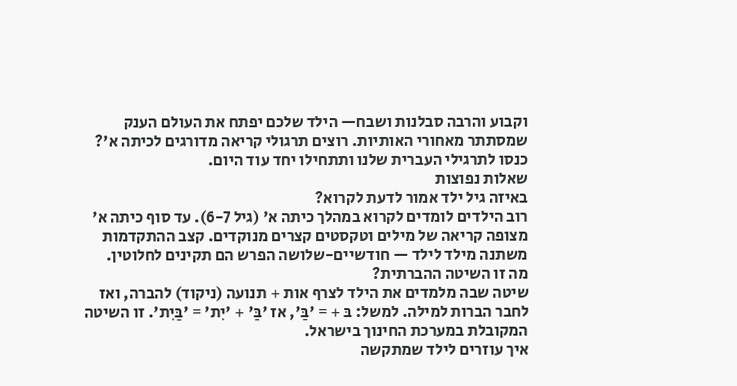וקבוע והרבה סבלנות ושבח— הילד שלכם יפתח את העולם הענק שמסתתר מאחורי האותיות. רוצים תרגולי קריאה מדורגים לכיתה א'? כנסו לתרגילי העברית שלנו ותתחילו יחד עוד היום.
שאלות נפוצות
באיזה גיל ילד אמור לדעת לקרוא?
רוב הילדים לומדים לקרוא במהלך כיתה א' (גיל 6-7). עד סוף כיתה א' מצופה קריאה של מילים וטקסטים קצרים מנוקדים. קצב ההתקדמות משתנה מילד לילד — חודשיים-שלושה הפרש הם תקינים לחלוטין.
מה זו השיטה ההברתית?
שיטה שבה מלמדים את הילד לצרף אות + תנועה (ניקוד) להברה, ואז לחבר הברות למילה. למשל: בּ + = 'בַּ', אז 'בַּ' + 'יִת' = 'בַּיִת'. זו השיטה המקובלת במערכת החינוך בישראל.
איך עוזרים לילד שמתקשה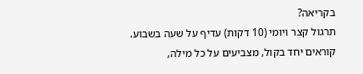בקריאה?
תרגול קצר ויומי (10 דקות) עדיף על שעה בשבוע. קוראים יחד בקול, מצביעים על כל מילה,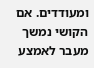ומעודדים. אם הקושי נמשך מעבר לאמצע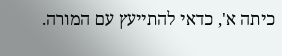כיתה א', כדאי להתייעץ עם המורה.